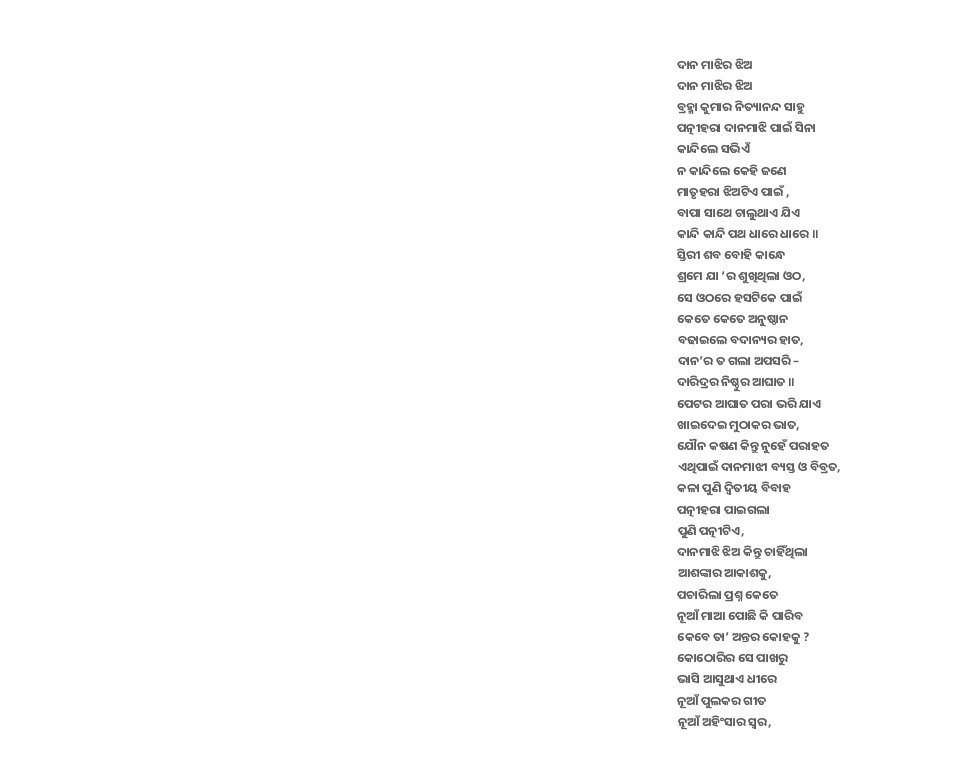ଦାନ ମାଝିର ଝିଅ
ଦାନ ମାଝିର ଝିଅ
ବ୍ରହ୍ମା କୁମାର ନିତ୍ୟାନନ୍ଦ ସାହୁ
ପତ୍ନୀହରା ଦାନମାଝି ପାଇଁ ସିନା
କାନ୍ଦିଲେ ସଭିଏଁ
ନ କାନ୍ଦିଲେ କେହି ଜଣେ
ମାତୃହରା ଝିଅଟିଏ ପାଇଁ ,
ବାପା ସାଥେ ଚାଲୁଥାଏ ଯିଏ
କାନ୍ଦି କାନ୍ଦି ପଥ ଧାରେ ଧାରେ ॥
ସ୍ତିରୀ ଶବ ବୋହି କାନ୍ଧେ
ଶ୍ରମେ ଯା ‘ର ଶୁଖିଥିଲା ଓଠ,
ସେ ଓଠରେ ହସଟିକେ ପାଇଁ
କେତେ କେତେ ଅନୁଷ୍ଠାନ
ବଢାଇଲେ ବଦାନ୍ୟର ହାତ,
ଦାନ’ର ତ ଗଲା ଅପସରି –
ଦାରିଦ୍ରର ନିଷ୍ଠୁର ଆଘାତ ॥
ପେଟର ଆଘାତ ପରା ଭରି ଯାଏ
ଖାଇଦେଇ ମୁଠାକର ଭାତ,
ଯୌନ କଷଣ କିନ୍ତୁ ନୁହେଁ ପରାହତ
ଏଥିପାଇଁ ଦାନମାଝୀ ବ୍ୟସ୍ତ ଓ ବିବ୍ରତ,
କଳା ପୁଣି ଦ୍ଵିତୀୟ ବିବାହ
ପତ୍ନୀହରା ପାଇଗଲା
ପୁଣି ପତ୍ନୀଟିଏ,
ଦାନମାଝି ଝିଅ କିନ୍ତୁ ଚାହିଁଥିଲା
ଆଶଙ୍କାର ଆକାଶକୁ,
ପଚାରିଲା ପ୍ରଶ୍ନ କେତେ
ନୂଆଁ ମାଆ ପୋଛି କି ପାରିବ
କେବେ ତା’ ଅନ୍ତର କୋହକୁ ?
କୋଠୋରିର ସେ ପାଖରୁ
ଭାସି ଆସୁଥାଏ ଧୀରେ
ନୂଆଁ ପୁଲକର ଗୀତ
ନୂଆଁ ଅହିଂସାର ସ୍ଵର,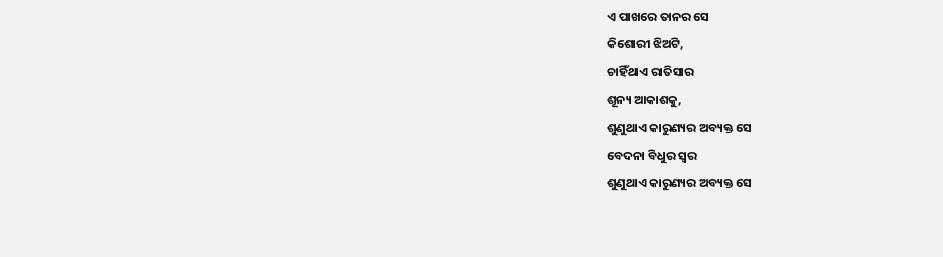ଏ ପାଖରେ ତାନର ସେ
କିଶୋରୀ ଝିଅଟି,
ଚାହିଁଥାଏ ରାତିସାର
ଶୂନ୍ୟ ଆକାଶକୁ,
ଶୁଣୁଥାଏ କାରୁଣ୍ୟର ଅବ୍ୟକ୍ତ ସେ
ବେଦନା ବିଧୁର ସ୍ଵର
ଶୁଣୁଥାଏ କାରୁଣ୍ୟର ଅବ୍ୟକ୍ତ ସେ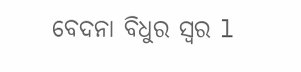ବେଦନା ବିଧୁର ସ୍ଵର l